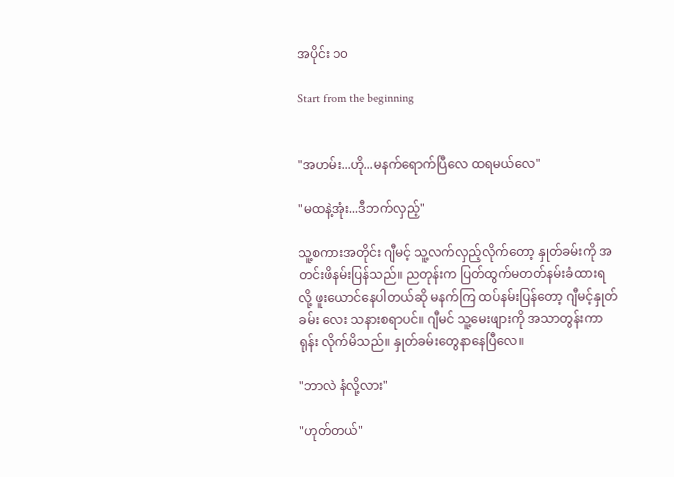အပိုင်း ၁၀

Start from the beginning


"အဟမ်း...ဟို...မနက်ရောက်ပြီလေ ထရမယ်လေ"

"မထနဲ့အုံး...ဒီဘက်လှည့်"

သူ့စကားအတိုင်း ဂျီမင့် သူ့လက်လှည့်လိုက်တော့ နှုတ်ခမ်းကို အတင်းဖိနမ်းပြန်သည်။ ညတုန်းက ပြတ်ထွက်မတတ်နမ်းခံထားရလို့ ဖူးယောင်နေပါတယ်ဆို မနက်ကြ ထပ်နမ်းပြန်တော့ ဂျီမင့်နှုတ်ခမ်း လေး သနားစရာပင်။ ဂျီမင် သူ့မေးဖျားကို အသာတွန်းကာ ရုန်း လိုက်မိသည်။ နှုတ်ခမ်းတွေနာနေပြီလေ။

"ဘာလဲ နံလို့လား"

"ဟုတ်တယ်"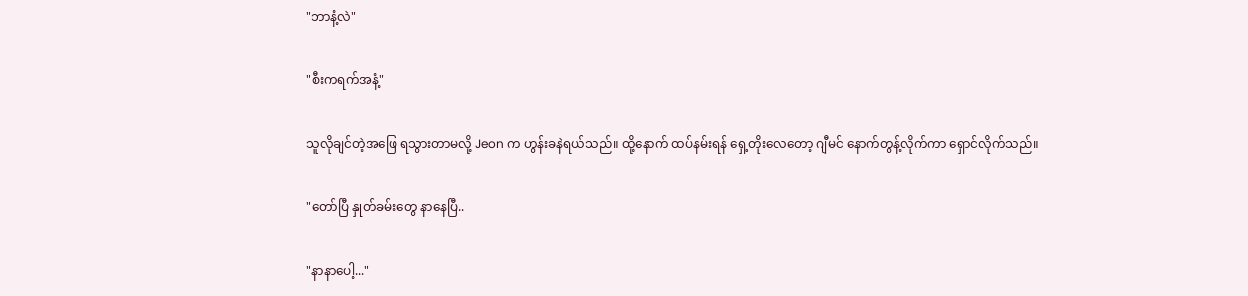"ဘာနံ့လဲ"

"စီးကရက်အနံ့"

သူလိုချင်တဲ့အဖြေ ရသွားတာမလို့ Jeon က ဟွန်းခနဲရယ်သည်။ ထို့နောက် ထပ်နမ်းရန် ရှေ့တိုးလေတော့ ဂျီမင် နောက်တွန့်လိုက်ကာ ရှောင်လိုက်သည်။

"တော်ပြီ နှုတ်ခမ်းတွေ နာနေပြီ..

"နာနာပေါ့..."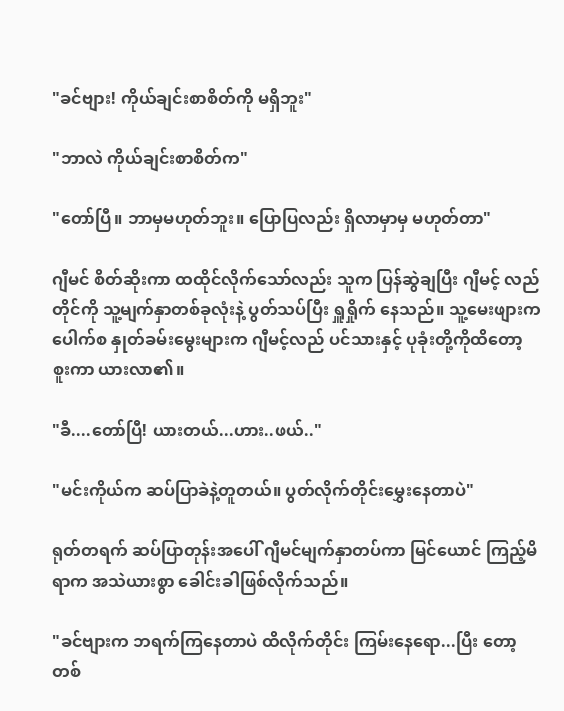"ခင်ဗျား! ကိုယ်ချင်းစာစိတ်ကို မရှိဘူး"

"ဘာလဲ ကိုယ်ချင်းစာစိတ်က"

"တော်ပြီ။ ဘာမှမဟုတ်ဘူး။ ပြောပြလည်း ရှိလာမှာမှ မဟုတ်တာ"

ဂျီမင် စိတ်ဆိုးကာ ထထိုင်လိုက်သော်လည်း သူက ပြန်ဆွဲချပြီး ဂျီမင့် လည်တိုင်ကို သူ့မျက်နှာတစ်ခုလုံးနဲ့ ပွတ်သပ်ပြီး ရှူရှိုက် နေသည်။ သူ့မေးဖျားက ပေါက်စ နှုတ်ခမ်းမွေးများက ဂျီမင့်လည် ပင်သားနှင့် ပုခုံးတို့ကိုထိတော့ စူးကာ ယားလာ၏။

"ခီ....တော်ပြီ! ယားတယ်...ဟား..ဖယ်.."

"မင်းကိုယ်က ဆပ်ပြာခဲနဲ့တူတယ်။ ပွတ်လိုက်တိုင်းမွှေးနေတာပဲ"

ရုတ်တရက် ဆပ်ပြာတုန်းအပေါ် ဂျီမင်မျက်နှာတပ်ကာ မြင်ယောင် ကြည့်မိရာက အသဲယားစွာ ခေါင်းခါဖြစ်လိုက်သည်။

"ခင်ဗျားက ဘရက်ကြနေတာပဲ ထိလိုက်တိုင်း ကြမ်းနေရော...ပြီး တော့ တစ်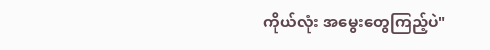ကိုယ်လုံး အမွေးတွေကြည့်ပဲ"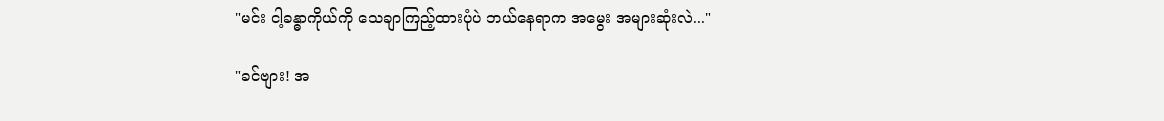"မင်း ငါ့ခန္ဓာကိုယ်ကို သေချာကြည့်ထားပုံပဲ ဘယ်နေရာက အမွေး အများဆုံးလဲ..."

"ခင်ဗျား! အ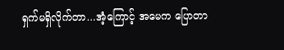ရှက်မရှိလိုက်တာ...အံ့ကြောင့် အမေက ပြောတာ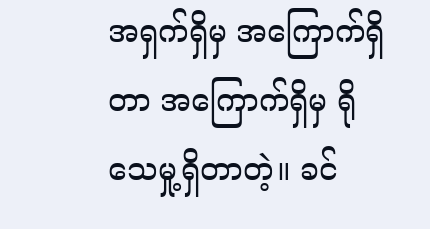အရှက်ရှိမှ အကြောက်ရှိတာ အကြောက်ရှိမှ ရိုသေမှု့ရှိတာတဲ့။ ခင်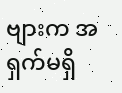ဗျားက အရှက်မရှိ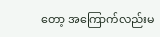တော့ အကြောက်လည်းမ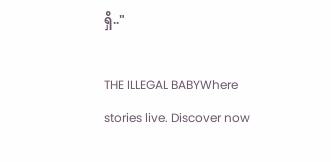ရှိ.."

THE ILLEGAL BABYWhere stories live. Discover now